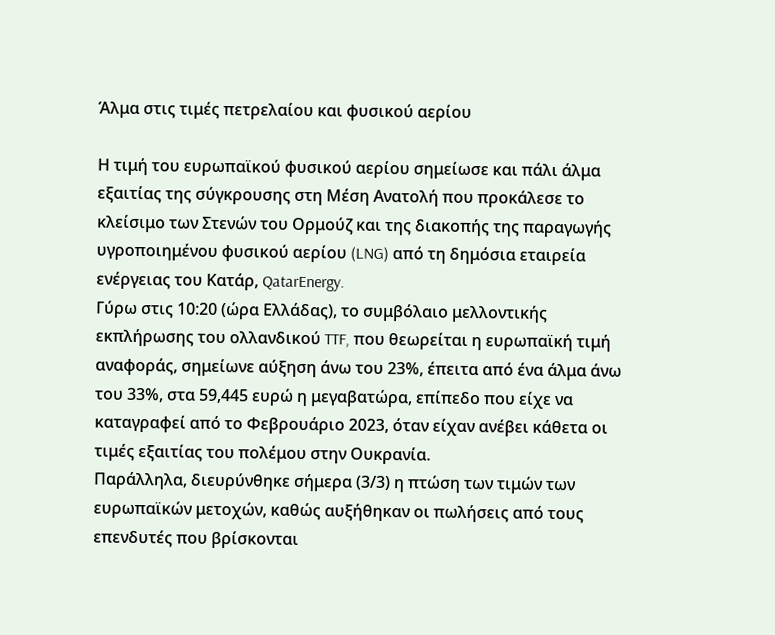Άλμα στις τιμές πετρελαίου και φυσικού αερίου

Η τιμή του ευρωπαϊκού φυσικού αερίου σημείωσε και πάλι άλμα εξαιτίας της σύγκρουσης στη Μέση Ανατολή που προκάλεσε το κλείσιμο των Στενών του Ορμούζ και της διακοπής της παραγωγής υγροποιημένου φυσικού αερίου (LNG) από τη δημόσια εταιρεία ενέργειας του Κατάρ, QatarEnergy.
Γύρω στις 10:20 (ώρα Ελλάδας), το συμβόλαιο μελλοντικής εκπλήρωσης του ολλανδικού TTF, που θεωρείται η ευρωπαϊκή τιμή αναφοράς, σημείωνε αύξηση άνω του 23%, έπειτα από ένα άλμα άνω του 33%, στα 59,445 ευρώ η μεγαβατώρα, επίπεδο που είχε να καταγραφεί από το Φεβρουάριο 2023, όταν είχαν ανέβει κάθετα οι τιμές εξαιτίας του πολέμου στην Ουκρανία.
Παράλληλα, διευρύνθηκε σήμερα (3/3) η πτώση των τιμών των ευρωπαϊκών μετοχών, καθώς αυξήθηκαν οι πωλήσεις από τους επενδυτές που βρίσκονται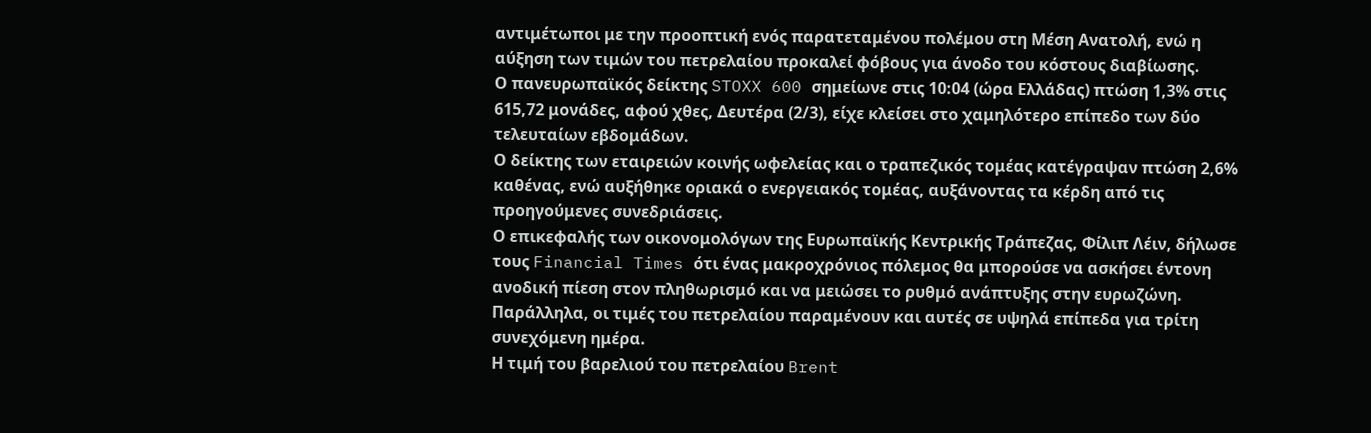αντιμέτωποι με την προοπτική ενός παρατεταμένου πολέμου στη Μέση Ανατολή, ενώ η αύξηση των τιμών του πετρελαίου προκαλεί φόβους για άνοδο του κόστους διαβίωσης.
Ο πανευρωπαϊκός δείκτης STOXX 600 σημείωνε στις 10:04 (ώρα Ελλάδας) πτώση 1,3% στις 615,72 μονάδες, αφού χθες, Δευτέρα (2/3), είχε κλείσει στο χαμηλότερο επίπεδο των δύο τελευταίων εβδομάδων.
Ο δείκτης των εταιρειών κοινής ωφελείας και ο τραπεζικός τομέας κατέγραψαν πτώση 2,6% καθένας, ενώ αυξήθηκε οριακά ο ενεργειακός τομέας, αυξάνοντας τα κέρδη από τις προηγούμενες συνεδριάσεις.
Ο επικεφαλής των οικονομολόγων της Ευρωπαϊκής Κεντρικής Τράπεζας, Φίλιπ Λέιν, δήλωσε τους Financial Times ότι ένας μακροχρόνιος πόλεμος θα μπορούσε να ασκήσει έντονη ανοδική πίεση στον πληθωρισμό και να μειώσει το ρυθμό ανάπτυξης στην ευρωζώνη.
Παράλληλα, οι τιμές του πετρελαίου παραμένουν και αυτές σε υψηλά επίπεδα για τρίτη συνεχόμενη ημέρα.
Η τιμή του βαρελιού του πετρελαίου Brent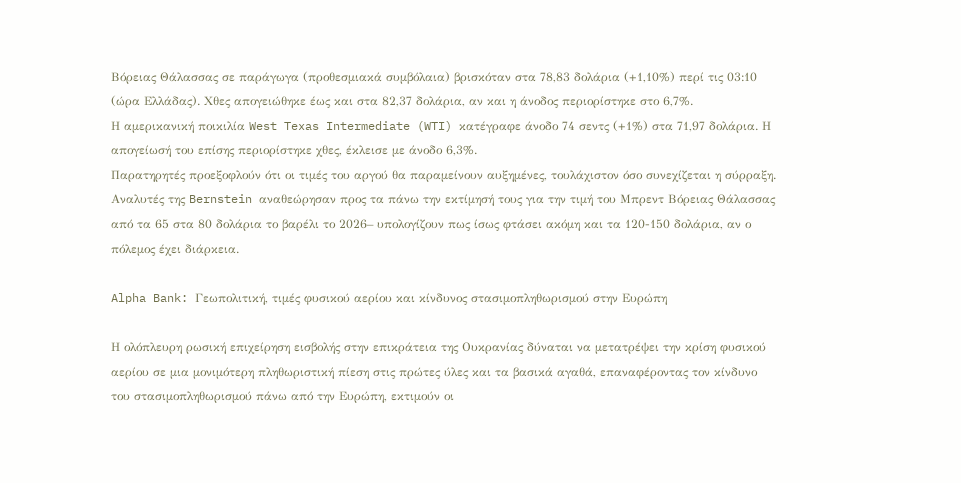Βόρειας Θάλασσας σε παράγωγα (προθεσμιακά συμβόλαια) βρισκόταν στα 78,83 δολάρια (+1,10%) περί τις 03:10 (ώρα Ελλάδας). Χθες απογειώθηκε έως και στα 82,37 δολάρια, αν και η άνοδος περιορίστηκε στο 6,7%.
Η αμερικανική ποικιλία West Texas Intermediate (WTI) κατέγραφε άνοδο 74 σεντς (+1%) στα 71,97 δολάρια. Η απογείωσή του επίσης περιορίστηκε χθες, έκλεισε με άνοδο 6,3%.
Παρατηρητές προεξοφλούν ότι οι τιμές του αργού θα παραμείνουν αυξημένες, τουλάχιστον όσο συνεχίζεται η σύρραξη. Αναλυτές της Bernstein αναθεώρησαν προς τα πάνω την εκτίμησή τους για την τιμή του Μπρεντ Βόρειας Θάλασσας από τα 65 στα 80 δολάρια το βαρέλι το 2026– υπολογίζουν πως ίσως φτάσει ακόμη και τα 120-150 δολάρια, αν ο πόλεμος έχει διάρκεια.

Alpha Bank: Γεωπολιτική, τιμές φυσικού αερίου και κίνδυνος στασιμοπληθωρισμού στην Ευρώπη

Η ολόπλευρη ρωσική επιχείρηση εισβολής στην επικράτεια της Ουκρανίας δύναται να μετατρέψει την κρίση φυσικού αερίου σε μια μονιμότερη πληθωριστική πίεση στις πρώτες ύλες και τα βασικά αγαθά, επαναφέροντας τον κίνδυνο του στασιμοπληθωρισμού πάνω από την Ευρώπη, εκτιμούν οι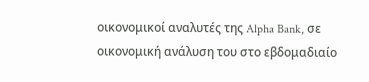οικονομικοί αναλυτές της Alpha Bank, σε οικονομική ανάλυση του στο εβδομαδιαίο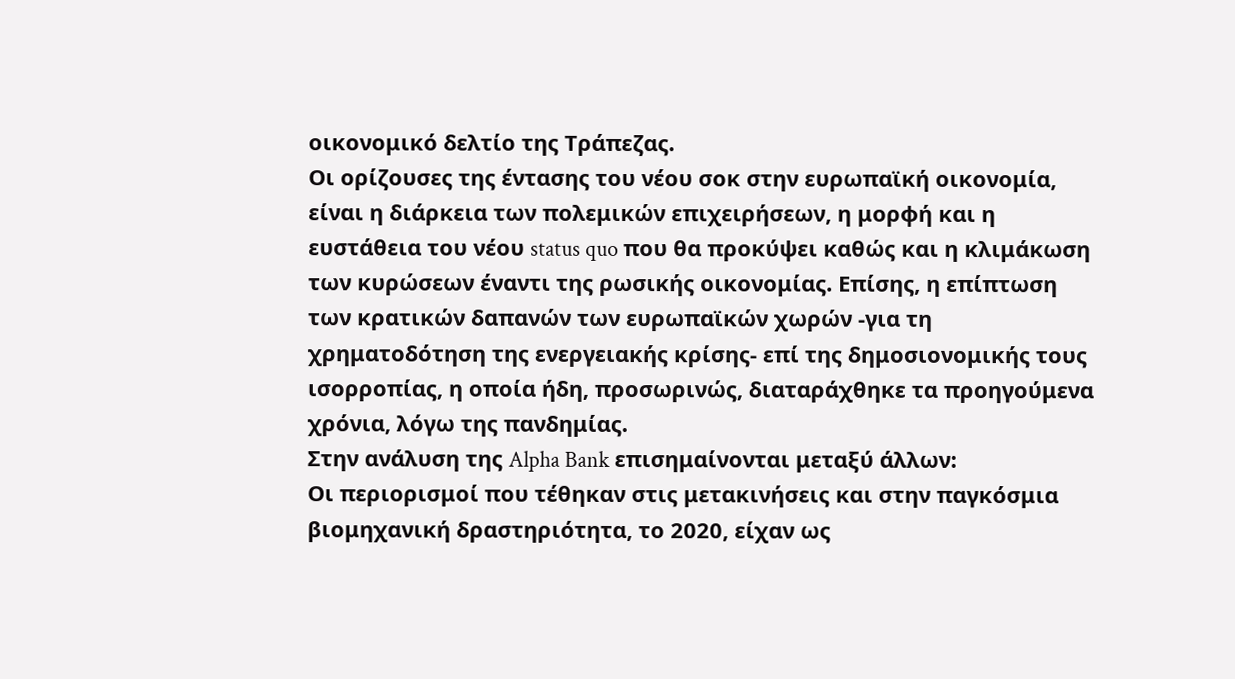οικονομικό δελτίο της Τράπεζας.
Οι ορίζουσες της έντασης του νέου σοκ στην ευρωπαϊκή οικονομία, είναι η διάρκεια των πολεμικών επιχειρήσεων, η μορφή και η ευστάθεια του νέου status quo που θα προκύψει καθώς και η κλιμάκωση των κυρώσεων έναντι της ρωσικής οικονομίας. Επίσης, η επίπτωση των κρατικών δαπανών των ευρωπαϊκών χωρών -για τη χρηματοδότηση της ενεργειακής κρίσης- επί της δημοσιονομικής τους ισορροπίας, η οποία ήδη, προσωρινώς, διαταράχθηκε τα προηγούμενα χρόνια, λόγω της πανδημίας.
Στην ανάλυση της Alpha Bank επισημαίνονται μεταξύ άλλων:
Οι περιορισμοί που τέθηκαν στις μετακινήσεις και στην παγκόσμια βιομηχανική δραστηριότητα, το 2020, είχαν ως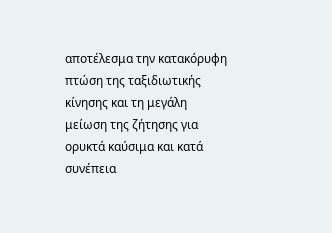αποτέλεσμα την κατακόρυφη πτώση της ταξιδιωτικής κίνησης και τη μεγάλη μείωση της ζήτησης για ορυκτά καύσιμα και κατά συνέπεια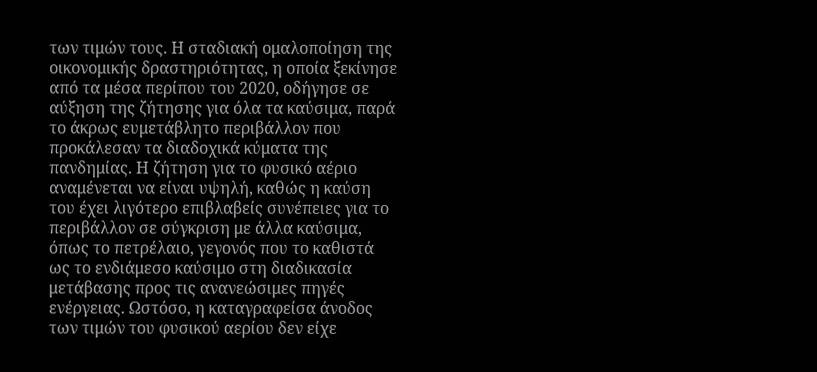των τιμών τους. Η σταδιακή ομαλοποίηση της οικονομικής δραστηριότητας, η οποία ξεκίνησε από τα μέσα περίπου του 2020, οδήγησε σε αύξηση της ζήτησης για όλα τα καύσιμα, παρά το άκρως ευμετάβλητο περιβάλλον που προκάλεσαν τα διαδοχικά κύματα της πανδημίας. Η ζήτηση για το φυσικό αέριο αναμένεται να είναι υψηλή, καθώς η καύση του έχει λιγότερο επιβλαβείς συνέπειες για το περιβάλλον σε σύγκριση με άλλα καύσιμα, όπως το πετρέλαιο, γεγονός που το καθιστά ως το ενδιάμεσο καύσιμο στη διαδικασία μετάβασης προς τις ανανεώσιμες πηγές ενέργειας. Ωστόσο, η καταγραφείσα άνοδος των τιμών του φυσικού αερίου δεν είχε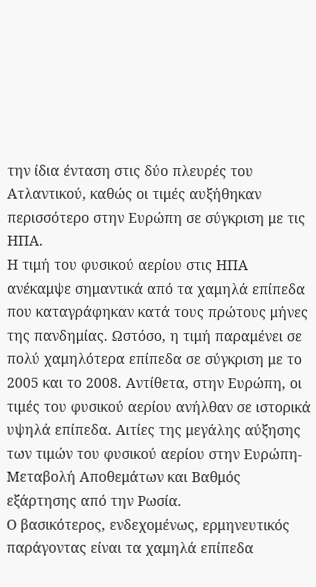την ίδια ένταση στις δύο πλευρές του Ατλαντικού, καθώς οι τιμές αυξήθηκαν περισσότερο στην Ευρώπη σε σύγκριση με τις ΗΠΑ.
Η τιμή του φυσικού αερίου στις ΗΠΑ ανέκαμψε σημαντικά από τα χαμηλά επίπεδα που καταγράφηκαν κατά τους πρώτους μήνες της πανδημίας. Ωστόσο, η τιμή παραμένει σε πολύ χαμηλότερα επίπεδα σε σύγκριση με το 2005 και το 2008. Αντίθετα, στην Ευρώπη, οι τιμές του φυσικού αερίου ανήλθαν σε ιστορικά υψηλά επίπεδα. Αιτίες της μεγάλης αύξησης των τιμών του φυσικού αερίου στην Ευρώπη- Μεταβολή Αποθεμάτων και Βαθμός εξάρτησης από την Ρωσία.
Ο βασικότερος, ενδεχομένως, ερμηνευτικός παράγοντας είναι τα χαμηλά επίπεδα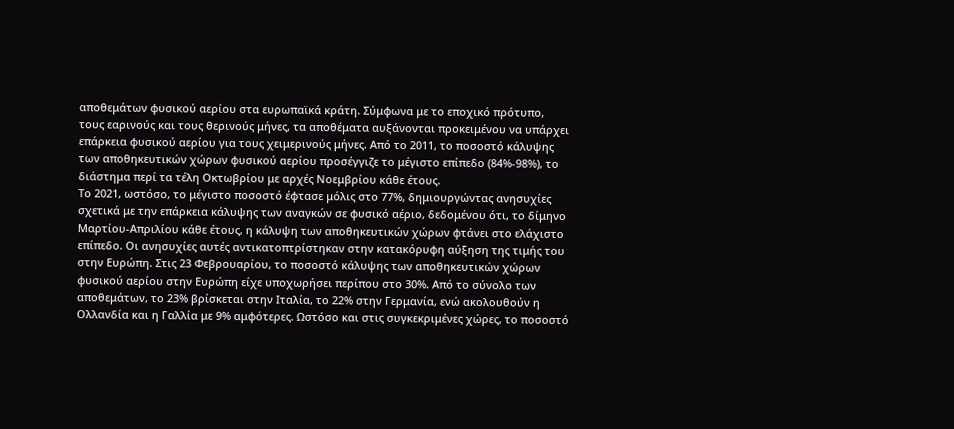αποθεμάτων φυσικού αερίου στα ευρωπαϊκά κράτη. Σύμφωνα με το εποχικό πρότυπο, τους εαρινούς και τους θερινούς μήνες, τα αποθέματα αυξάνονται προκειμένου να υπάρχει επάρκεια φυσικού αερίου για τους χειμερινούς μήνες. Από το 2011, το ποσοστό κάλυψης των αποθηκευτικών χώρων φυσικού αερίου προσέγγιζε το μέγιστο επίπεδο (84%-98%), το διάστημα περί τα τέλη Οκτωβρίου με αρχές Νοεμβρίου κάθε έτους.
Το 2021, ωστόσο, το μέγιστο ποσοστό έφτασε μόλις στο 77%, δημιουργώντας ανησυχίες σχετικά με την επάρκεια κάλυψης των αναγκών σε φυσικό αέριο, δεδομένου ότι, το δίμηνο Μαρτίου-Απριλίου κάθε έτους, η κάλυψη των αποθηκευτικών χώρων φτάνει στο ελάχιστο επίπεδο. Οι ανησυχίες αυτές αντικατοπτρίστηκαν στην κατακόρυφη αύξηση της τιμής του στην Ευρώπη. Στις 23 Φεβρουαρίου, το ποσοστό κάλυψης των αποθηκευτικών χώρων φυσικού αερίου στην Ευρώπη είχε υποχωρήσει περίπου στο 30%. Από το σύνολο των αποθεμάτων, το 23% βρίσκεται στην Ιταλία, το 22% στην Γερμανία, ενώ ακολουθούν η Ολλανδία και η Γαλλία με 9% αμφότερες. Ωστόσο και στις συγκεκριμένες χώρες, το ποσοστό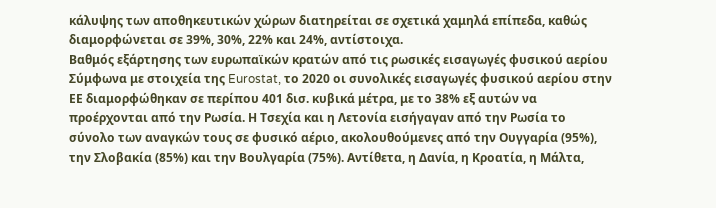κάλυψης των αποθηκευτικών χώρων διατηρείται σε σχετικά χαμηλά επίπεδα, καθώς διαμορφώνεται σε 39%, 30%, 22% και 24%, αντίστοιχα.
Βαθμός εξάρτησης των ευρωπαϊκών κρατών από τις ρωσικές εισαγωγές φυσικού αερίου
Σύμφωνα με στοιχεία της Eurostat, το 2020 οι συνολικές εισαγωγές φυσικού αερίου στην ΕΕ διαμορφώθηκαν σε περίπου 401 δισ. κυβικά μέτρα, με το 38% εξ αυτών να προέρχονται από την Ρωσία. Η Τσεχία και η Λετονία εισήγαγαν από την Ρωσία το σύνολο των αναγκών τους σε φυσικό αέριο, ακολουθούμενες από την Ουγγαρία (95%), την Σλοβακία (85%) και την Βουλγαρία (75%). Αντίθετα, η Δανία, η Κροατία, η Μάλτα,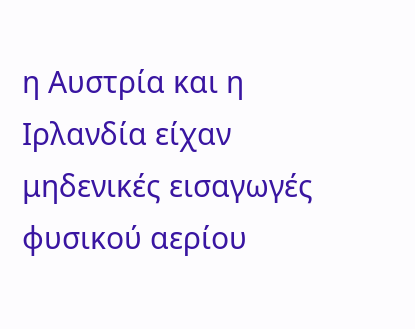η Αυστρία και η Ιρλανδία είχαν μηδενικές εισαγωγές φυσικού αερίου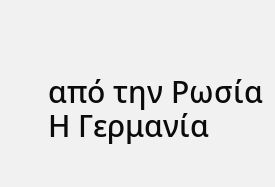από την Ρωσία
Η Γερμανία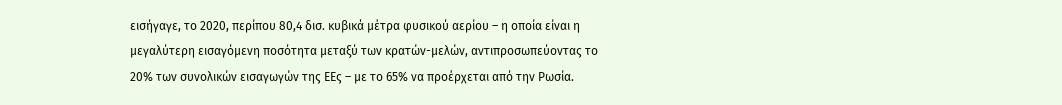εισήγαγε, το 2020, περίπου 80,4 δισ. κυβικά μέτρα φυσικού αερίου – η οποία είναι η μεγαλύτερη εισαγόμενη ποσότητα μεταξύ των κρατών-μελών, αντιπροσωπεύοντας το 20% των συνολικών εισαγωγών της ΕΕς – με το 65% να προέρχεται από την Ρωσία.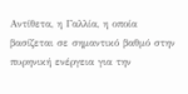Αντίθετα, η Γαλλία, η οποία βασίζεται σε σημαντικό βαθμό στην πυρηνική ενέργεια για την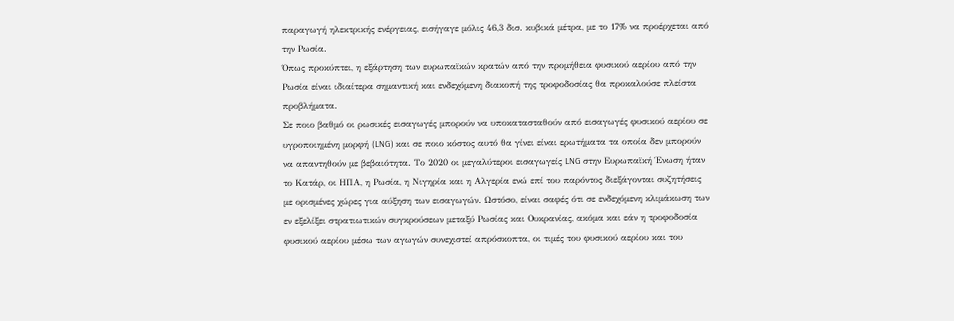παραγωγή ηλεκτρικής ενέργειας, εισήγαγε μόλις 46,3 δισ. κυβικά μέτρα, με το 17% να προέρχεται από την Ρωσία.
Όπως προκύπτει, η εξάρτηση των ευρωπαϊκών κρατών από την προμήθεια φυσικού αερίου από την Ρωσία είναι ιδιαίτερα σημαντική και ενδεχόμενη διακοπή της τροφοδοσίας θα προκαλούσε πλείστα προβλήματα.
Σε ποιο βαθμό οι ρωσικές εισαγωγές μπορούν να υποκατασταθούν από εισαγωγές φυσικού αερίου σε υγροποιημένη μορφή (LNG) και σε ποιο κόστος αυτό θα γίνει είναι ερωτήματα τα οποία δεν μπορούν να απαντηθούν με βεβαιότητα. Το 2020 οι μεγαλύτεροι εισαγωγείς LNG στην Ευρωπαϊκή Ένωση ήταν το Κατάρ, οι ΗΠΑ, η Ρωσία, η Νιγηρία και η Αλγερία ενώ επί του παρόντος διεξάγονται συζητήσεις με ορισμένες χώρες για αύξηση των εισαγωγών. Ωστόσο, είναι σαφές ότι σε ενδεχόμενη κλιμάκωση των εν εξελίξει στρατιωτικών συγκρούσεων μεταξύ Ρωσίας και Ουκρανίας, ακόμα και εάν η τροφοδοσία φυσικού αερίου μέσω των αγωγών συνεχιστεί απρόσκοπτα, οι τιμές του φυσικού αερίου και του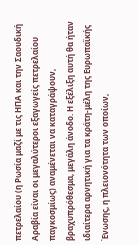πετρελαίου (η Ρωσία μαζί με τις ΗΠΑ και την Σαουδική Αραβία είναι οι μεγαλύτεροι εξαγωγείς πετρελαίου παγκοσμίως) αναμένεται να καταγράψουν, βραχυπρόθεσμα, μεγάλη άνοδο. Η εξέλιξη αυτή θα ήταν ιδιαίτερα αρνητική για τα κράτη-μέλη της Ευρωπαϊκής Ένωσης, η πλειονότητα των οποίων,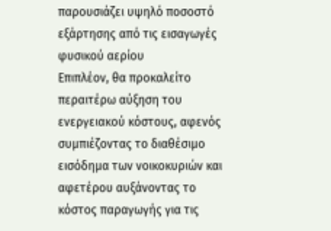παρουσιάζει υψηλό ποσοστό εξάρτησης από τις εισαγωγές φυσικού αερίου
Επιπλέον, θα προκαλείτο περαιτέρω αύξηση του ενεργειακού κόστους, αφενός συμπιέζοντας το διαθέσιμο εισόδημα των νοικοκυριών και αφετέρου αυξάνοντας το κόστος παραγωγής για τις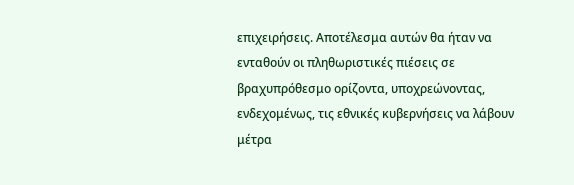επιχειρήσεις. Αποτέλεσμα αυτών θα ήταν να ενταθούν οι πληθωριστικές πιέσεις σε βραχυπρόθεσμο ορίζοντα, υποχρεώνοντας, ενδεχομένως, τις εθνικές κυβερνήσεις να λάβουν μέτρα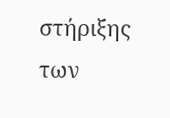στήριξης των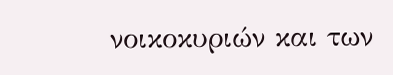νοικοκυριών και των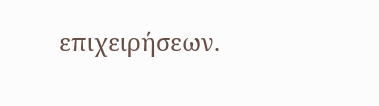επιχειρήσεων.